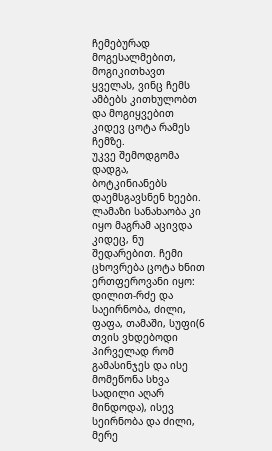ჩემებურად მოგესალმებით, მოგიკითხავთ ყველას, ვინც ჩემს ამბებს კითხულობთ და მოგიყვებით კიდევ ცოტა რამეს ჩემზე.
უკვე შემოდგომა დადგა, ბოტკინიანებს დაემსგავსნენ ხეები. ლამაზი სანახაობა კი იყო მაგრამ აცივდა კიდეც, ნუ შედარებით. ჩემი ცხოვრება ცოტა ხნით ერთფეროვანი იყო: დილით-რძე და საეირნობა, ძილი, ფაფა, თამაში, სუფი(6 თვის ვხდებოდი პირველად რომ გამასინჯეს და ისე მომეწონა სხვა სადილი აღარ მინდოდა), ისევ სეირნობა და ძილი, მერე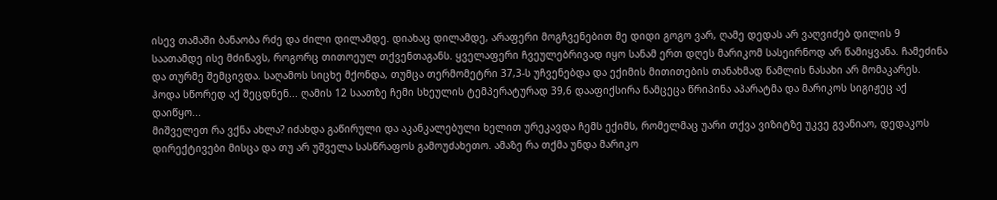ისევ თამაში ბანაობა რძე და ძილი დილამდე. დიახაც დილამდე, არაფერი მოგჩვენებით მე დიდი გოგო ვარ, ღამე დედას არ ვაღვიძებ დილის 9 საათამდე ისე მძინავს, როგორც თითოეულ თქვენთაგანს. ყველაფერი ჩვეულებრივად იყო სანამ ერთ დღეს მარიკომ სასეირნოდ არ წამიყვანა. ჩამეძინა და თურმე შემცივდა. საღამოს სიცხე მქონდა, თუმცა თერმომეტრი 37,3-ს უჩვენებდა და ექიმის მითითების თანახმად წამლის ნასახი არ მომაკარეს. ჰოდა სწორედ აქ შეცდნენ... ღამის 12 საათზე ჩემი სხეულის ტემპერატურად 39,6 დააფიქსირა ნამცეცა წრიპინა აპარატმა და მარიკოს სიგიჟეც აქ დაიწყო...
მიშველეთ რა ვქნა ახლა? იძახდა გაწირული და აკანკალებული ხელით ურეკავდა ჩემს ექიმს, რომელმაც უარი თქვა ვიზიტზე უკვე გვანიაო, დედაკოს დირექტივები მისცა და თუ არ უშველა სასწრაფოს გამოუძახეთო. ამაზე რა თქმა უნდა მარიკო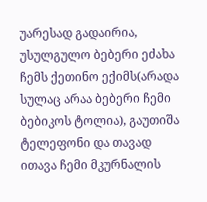უარესად გადაირია, უსულგულო ბებერი ეძახა ჩემს ქეთინო ექიმს(არადა სულაც არაა ბებერი ჩემი ბებიკოს ტოლია), გაუთიშა ტელეფონი და თავად ითავა ჩემი მკურნალის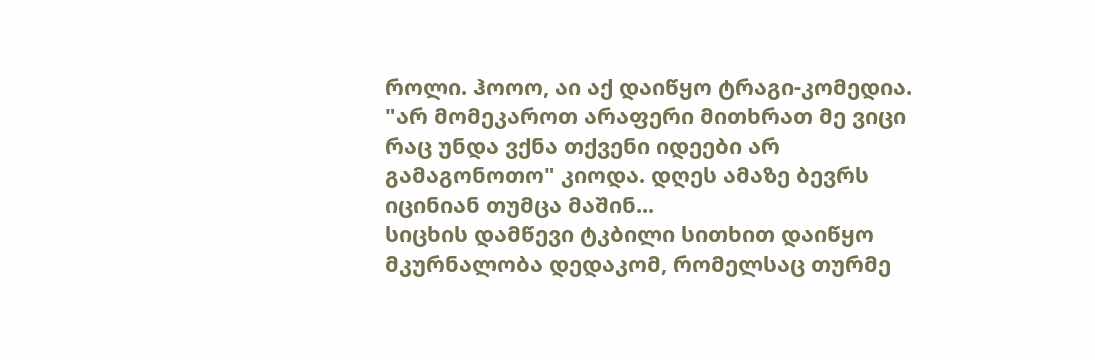როლი. ჰოოო, აი აქ დაიწყო ტრაგი-კომედია. "არ მომეკაროთ არაფერი მითხრათ მე ვიცი რაც უნდა ვქნა თქვენი იდეები არ გამაგონოთო" კიოდა. დღეს ამაზე ბევრს იცინიან თუმცა მაშინ...
სიცხის დამწევი ტკბილი სითხით დაიწყო მკურნალობა დედაკომ, რომელსაც თურმე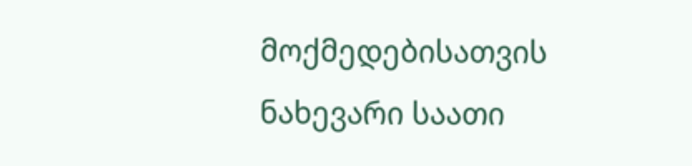მოქმედებისათვის ნახევარი საათი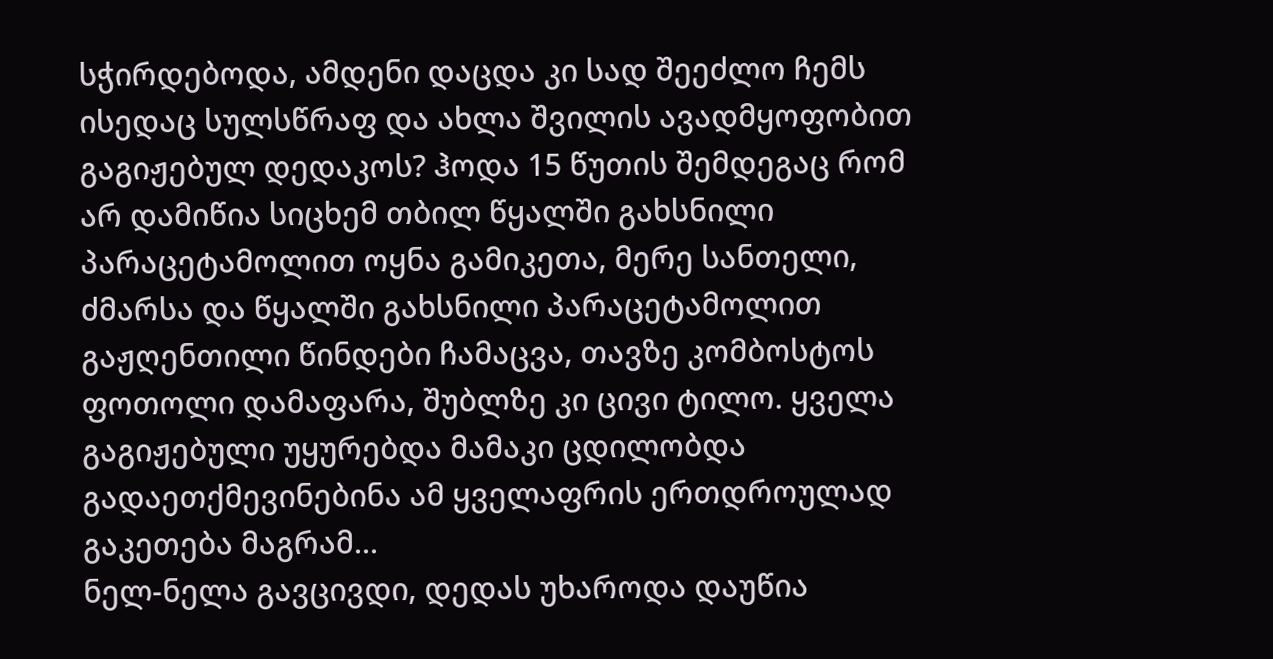სჭირდებოდა, ამდენი დაცდა კი სად შეეძლო ჩემს ისედაც სულსწრაფ და ახლა შვილის ავადმყოფობით გაგიჟებულ დედაკოს? ჰოდა 15 წუთის შემდეგაც რომ არ დამიწია სიცხემ თბილ წყალში გახსნილი პარაცეტამოლით ოყნა გამიკეთა, მერე სანთელი, ძმარსა და წყალში გახსნილი პარაცეტამოლით გაჟღენთილი წინდები ჩამაცვა, თავზე კომბოსტოს ფოთოლი დამაფარა, შუბლზე კი ცივი ტილო. ყველა გაგიჟებული უყურებდა მამაკი ცდილობდა გადაეთქმევინებინა ამ ყველაფრის ერთდროულად გაკეთება მაგრამ...
ნელ-ნელა გავცივდი, დედას უხაროდა დაუწია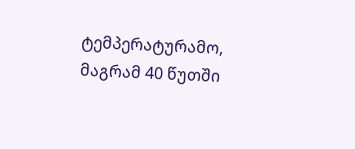ტემპერატურამო, მაგრამ 40 წუთში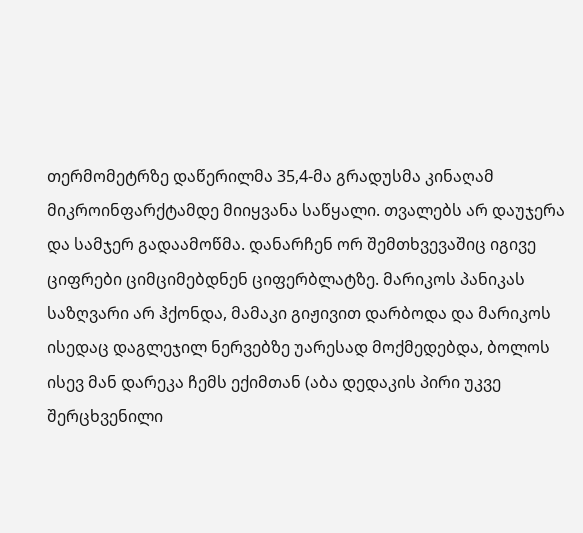თერმომეტრზე დაწერილმა 35,4-მა გრადუსმა კინაღამ მიკროინფარქტამდე მიიყვანა საწყალი. თვალებს არ დაუჯერა და სამჯერ გადაამოწმა. დანარჩენ ორ შემთხვევაშიც იგივე ციფრები ციმციმებდნენ ციფერბლატზე. მარიკოს პანიკას საზღვარი არ ჰქონდა, მამაკი გიჟივით დარბოდა და მარიკოს ისედაც დაგლეჯილ ნერვებზე უარესად მოქმედებდა, ბოლოს ისევ მან დარეკა ჩემს ექიმთან (აბა დედაკის პირი უკვე შერცხვენილი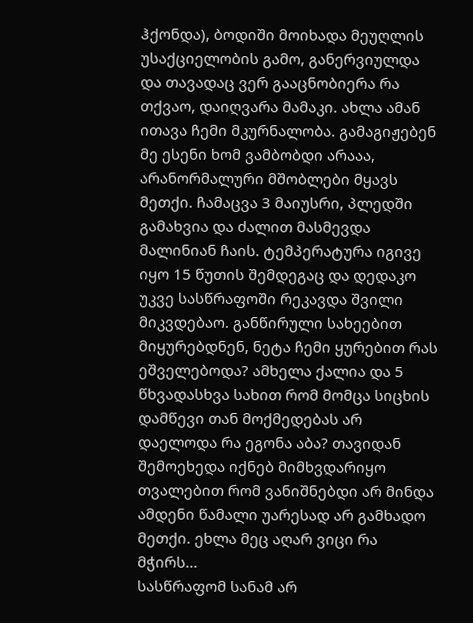ჰქონდა), ბოდიში მოიხადა მეუღლის უსაქციელობის გამო, განერვიულდა და თავადაც ვერ გააცნობიერა რა თქვაო, დაიღვარა მამაკი. ახლა ამან ითავა ჩემი მკურნალობა. გამაგიჟებენ მე ესენი ხომ ვამბობდი არააა, არანორმალური მშობლები მყავს მეთქი. ჩამაცვა 3 მაიუსრი, პლედში გამახვია და ძალით მასმევდა მალინიან ჩაის. ტემპერატურა იგივე იყო 15 წუთის შემდეგაც და დედაკო უკვე სასწრაფოში რეკავდა შვილი მიკვდებაო. განწირული სახეებით მიყურებდნენ, ნეტა ჩემი ყურებით რას ეშველებოდა? ამხელა ქალია და 5 წხვადასხვა სახით რომ მომცა სიცხის დამწევი თან მოქმედებას არ დაელოდა რა ეგონა აბა? თავიდან შემოეხედა იქნებ მიმხვდარიყო თვალებით რომ ვანიშნებდი არ მინდა ამდენი წამალი უარესად არ გამხადო მეთქი. ეხლა მეც აღარ ვიცი რა მჭირს...
სასწრაფომ სანამ არ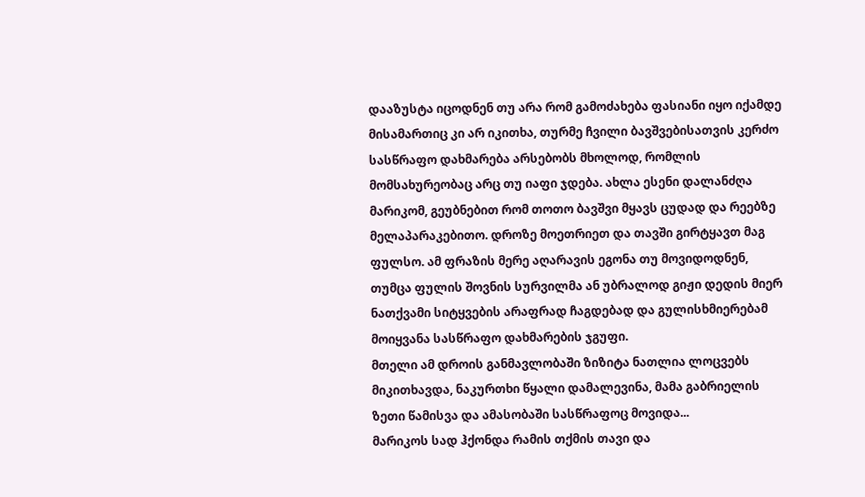დააზუსტა იცოდნენ თუ არა რომ გამოძახება ფასიანი იყო იქამდე მისამართიც კი არ იკითხა, თურმე ჩვილი ბავშვებისათვის კერძო სასწრაფო დახმარება არსებობს მხოლოდ, რომლის მომსახურეობაც არც თუ იაფი ჯდება. ახლა ესენი დალანძღა მარიკომ, გეუბნებით რომ თოთო ბავშვი მყავს ცუდად და რეებზე მელაპარაკებითო. დროზე მოეთრიეთ და თავში გირტყავთ მაგ ფულსო. ამ ფრაზის მერე აღარავის ეგონა თუ მოვიდოდნენ, თუმცა ფულის შოვნის სურვილმა ან უბრალოდ გიჟი დედის მიერ ნათქვამი სიტყვების არაფრად ჩაგდებად და გულისხმიერებამ მოიყვანა სასწრაფო დახმარების ჯგუფი.
მთელი ამ დროის განმავლობაში ზიზიტა ნათლია ლოცვებს მიკითხავდა, ნაკურთხი წყალი დამალევინა, მამა გაბრიელის ზეთი წამისვა და ამასობაში სასწრაფოც მოვიდა...
მარიკოს სად ჰქონდა რამის თქმის თავი და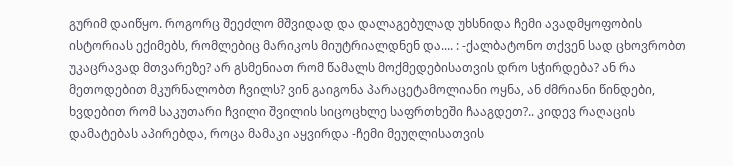გურიმ დაიწყო. როგორც შეეძლო მშვიდად და დალაგებულად უხსნიდა ჩემი ავადმყოფობის ისტორიას ექიმებს, რომლებიც მარიკოს მიუტრიალდნენ და.... : -ქალბატონო თქვენ სად ცხოვრობთ უკაცრავად მთვარეზე? არ გსმენიათ რომ წამალს მოქმედებისათვის დრო სჭირდება? ან რა მეთოდებით მკურნალობთ ჩვილს? ვინ გაიგონა პარაცეტამოლიანი ოყნა, ან ძმრიანი წინდები, ხვდებით რომ საკუთარი ჩვილი შვილის სიცოცხლე საფრთხეში ჩააგდეთ?.. კიდევ რაღაცის დამატებას აპირებდა, როცა მამაკი აყვირდა -ჩემი მეუღლისათვის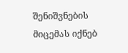შენიშვნების მიცემას იქნებ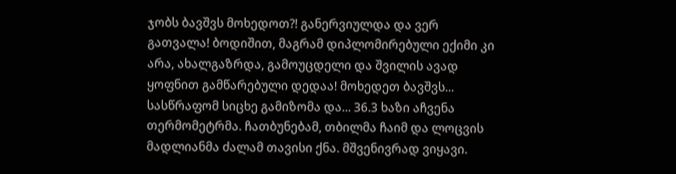ჯობს ბავშვს მოხედოთ?! განერვიულდა და ვერ გათვალა! ბოდიშით, მაგრამ დიპლომირებული ექიმი კი არა, ახალგაზრდა, გამოუცდელი და შვილის ავად ყოფნით გამწარებული დედაა! მოხედეთ ბავშვს...
სასწრაფომ სიცხე გამიზომა და... 36.3 ხაზი აჩვენა თერმომეტრმა. ჩათბუნებამ, თბილმა ჩაიმ და ლოცვის მადლიანმა ძალამ თავისი ქნა. მშვენივრად ვიყავი.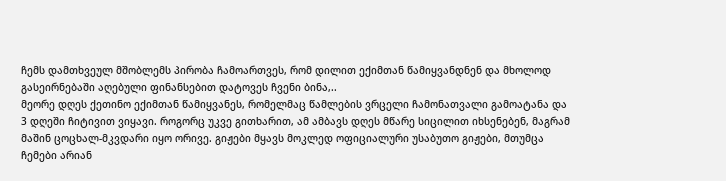ჩემს დამთხვეულ მშობლემს პირობა ჩამოართვეს, რომ დილით ექიმთან წამიყვანდნენ და მხოლოდ გასეირნებაში აღებული ფინანსებით დატოვეს ჩვენი ბინა,..
მეორე დღეს ქეთინო ექიმთან წამიყვანეს, რომელმაც წამლების ვრცელი ჩამონათვალი გამოატანა და 3 დღეში ჩიტივით ვიყავი. როგორც უკვე გითხარით, ამ ამბავს დღეს მწარე სიცილით იხსენებენ, მაგრამ მაშინ ცოცხალ-მკვდარი იყო ორივე. გიჟები მყავს მოკლედ ოფიციალური უსაბუთო გიჟები, მთუმცა ჩემები არიან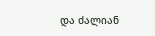და ძალიან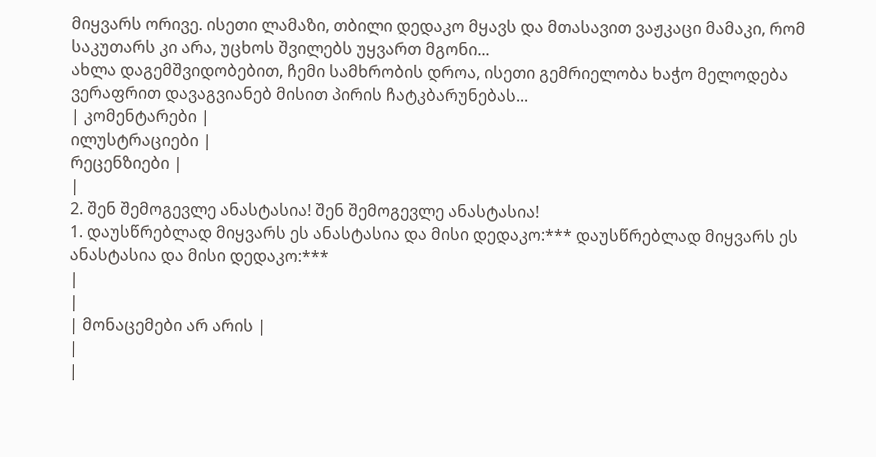მიყვარს ორივე. ისეთი ლამაზი, თბილი დედაკო მყავს და მთასავით ვაჟკაცი მამაკი, რომ საკუთარს კი არა, უცხოს შვილებს უყვართ მგონი...
ახლა დაგემშვიდობებით, ჩემი სამხრობის დროა, ისეთი გემრიელობა ხაჭო მელოდება ვერაფრით დავაგვიანებ მისით პირის ჩატკბარუნებას...
| კომენტარები |
ილუსტრაციები |
რეცენზიები |
|
2. შენ შემოგევლე ანასტასია! შენ შემოგევლე ანასტასია!
1. დაუსწრებლად მიყვარს ეს ანასტასია და მისი დედაკო:*** დაუსწრებლად მიყვარს ეს ანასტასია და მისი დედაკო:***
|
|
| მონაცემები არ არის |
|
|